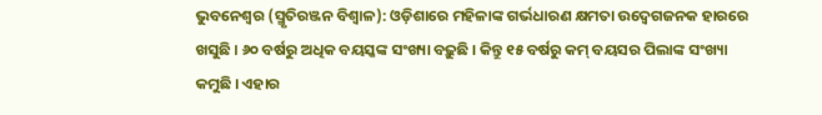ଭୁବନେଶ୍ଵର (ସ୍ମୃତିରଞ୍ଜନ ବିଶ୍ୱାଳ): ଓଡ଼ିଶାରେ ମହିଳାଙ୍କ ଗର୍ଭଧାରଣ କ୍ଷମତା ଉଦ୍ବେଗଜନକ ହାରରେ ଖସୁଛି । ୬୦ ବର୍ଷରୁ ଅଧିକ ବୟସ୍କଙ୍କ ସଂଖ୍ୟା ବଢ଼ୁଛି । କିନ୍ତୁ ୧୫ ବର୍ଷରୁ କମ୍ ବୟସର ପିଲାଙ୍କ ସଂଖ୍ୟା କମୁଛି । ଏହାର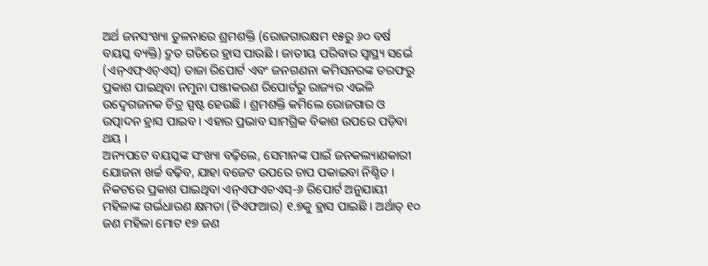ଅର୍ଥ ଜନସଂଖ୍ୟା ତୁଳନାରେ ଶ୍ରମଶକ୍ତି (ରୋଜଗାରକ୍ଷମ ୧୫ରୁ ୬୦ ବର୍ଷ ବୟସ୍କ ବ୍ୟକ୍ତି) ଦ୍ରୁତ ଗତିରେ ହ୍ରାସ ପାଉଛି । ଜାତୀୟ ପରିବାର ସ୍ୱାସ୍ଥ୍ୟ ସର୍ଭେ (ଏନ୍ଏଫ୍ଏଚ୍ଏସ୍) ତାଜା ରିପୋର୍ଟ ଏବଂ ଜନଗଣନା କମିସନରଙ୍କ ତରଫରୁ ପ୍ରକାଶ ପାଇଥିବା ନମୁନା ପଞ୍ଜୀକରଣ ରିପୋର୍ଟରୁ ରାଜ୍ୟର ଏଭଳି ଉଦ୍ବେଗଜନକ ଚିତ୍ର ସ୍ପଷ୍ଟ ହେଉଛି । ଶ୍ରମଶକ୍ତି କମିଲେ ରୋଜଗାର ଓ ଉତ୍ପାଦନ ହ୍ରାସ ପାଇବ । ଏହାର ପ୍ରଭାବ ସାମଗ୍ରିକ ବିକାଶ ଉପରେ ପଡ଼ିବା ଥୟ ।
ଅନ୍ୟପଟେ ବୟସ୍କଙ୍କ ସଂଖ୍ୟା ବଢ଼ିଲେ, ସେମାନଙ୍କ ପାଇଁ ଜନକଲ୍ୟାଣକାରୀ ଯୋଜନା ଖର୍ଚ୍ଚ ବଢ଼ିବ, ଯାହା ବଜେଟ ଉପରେ ଚାପ ପକାଇବା ନିଶ୍ଚିତ । ନିକଟରେ ପ୍ରକାଶ ପାଇଥିବା ଏନ୍ଏଫଏଚଏସ୍-୬ ରିପୋର୍ଟ ଅନୁଯାୟୀ ମହିଳାଙ୍କ ଗର୍ଭଧାରଣ କ୍ଷମତା (ଟିଏଫଆର) ୧.୭କୁ ହ୍ରାସ ପାଇଛି । ଅର୍ଥାତ୍ ୧୦ ଜଣ ମହିଳା ମୋଟ ୧୭ ଜଣ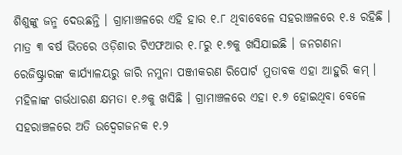ଶିଶୁଙ୍କୁ ଜନ୍ମ ଦେଉଛନ୍ତି । ଗ୍ରାମାଞ୍ଚଳରେ ଏହି ହାର ୧.୮ ଥିବାବେଳେ ସହରାଞ୍ଚଳରେ ୧.୫ ରହିଛି । ମାତ୍ର ୩ ବର୍ଷ ଭିତରେ ଓଡ଼ିଶାର ଟିଏଫଆର ୧.୮ରୁ ୧.୭କୁ ଖସିଯାଇଛି । ଜନଗଣନା ରେଜିଷ୍ଟ୍ରାରଙ୍କ କାର୍ଯ୍ୟାଳୟରୁ ଜାରି ନମୁନା ପଞ୍ଜୀକରଣ ରିପୋର୍ଟ ମୁତାବକ ଏହା ଆହୁରି କମ୍ । ମହିଳାଙ୍କ ଗର୍ଭଧାରଣ କ୍ଷମତା ୧.୬କୁ ଖସିଛି । ଗ୍ରାମାଞ୍ଚଳରେ ଏହା ୧.୭ ହୋଇଥିବା ବେଳେ ସହରାଞ୍ଚଳରେ ଅତି ଉଦ୍ବେଗଜନକ ୧.୨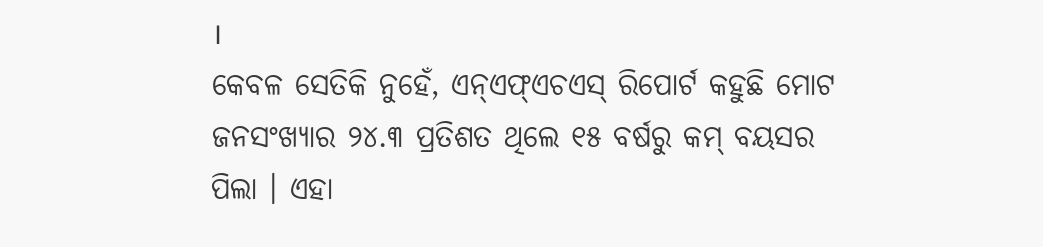।
କେବଳ ସେତିକି ନୁହେଁ, ଏନ୍ଏଫ୍ଏଚଏସ୍ ରିପୋର୍ଟ କହୁଛି ମୋଟ ଜନସଂଖ୍ୟାର ୨୪.୩ ପ୍ରତିଶତ ଥିଲେ ୧୫ ବର୍ଷରୁ କମ୍ ବୟସର ପିଲା । ଏହା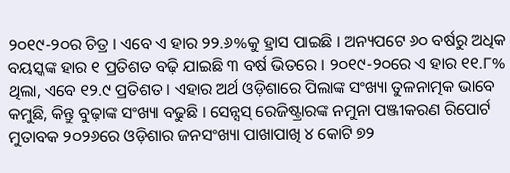୨୦୧୯-୨୦ର ଚିତ୍ର । ଏବେ ଏ ହାର ୨୨.୬%କୁ ହ୍ରାସ ପାଇଛି । ଅନ୍ୟପଟେ ୬୦ ବର୍ଷରୁ ଅଧିକ ବୟସ୍କଙ୍କ ହାର ୧ ପ୍ରତିଶତ ବଢ଼ି ଯାଇଛି ୩ ବର୍ଷ ଭିତରେ । ୨୦୧୯-୨୦ରେ ଏ ହାର ୧୧.୮% ଥିଲା, ଏବେ ୧୨.୯ ପ୍ରତିଶତ । ଏହାର ଅର୍ଥ ଓଡ଼ିଶାରେ ପିଲାଙ୍କ ସଂଖ୍ୟା ତୁଳନାତ୍ମକ ଭାବେ କମୁଛି, କିନ୍ତୁ ବୁଢ଼ାଙ୍କ ସଂଖ୍ୟା ବଢୁଛି । ସେନ୍ସସ୍ ରେଜିଷ୍ଟ୍ରାରଙ୍କ ନମୁନା ପଞ୍ଜୀକରଣ ରିପୋର୍ଟ ମୁତାବକ ୨୦୨୬ରେ ଓଡ଼ିଶାର ଜନସଂଖ୍ୟା ପାଖାପାଖି ୪ କୋଟି ୭୨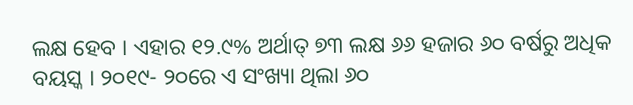ଲକ୍ଷ ହେବ । ଏହାର ୧୨.୯% ଅର୍ଥାତ୍ ୭୩ ଲକ୍ଷ ୬୬ ହଜାର ୬୦ ବର୍ଷରୁ ଅଧିକ ବୟସ୍କ । ୨୦୧୯- ୨୦ରେ ଏ ସଂଖ୍ୟା ଥିଲା ୬୦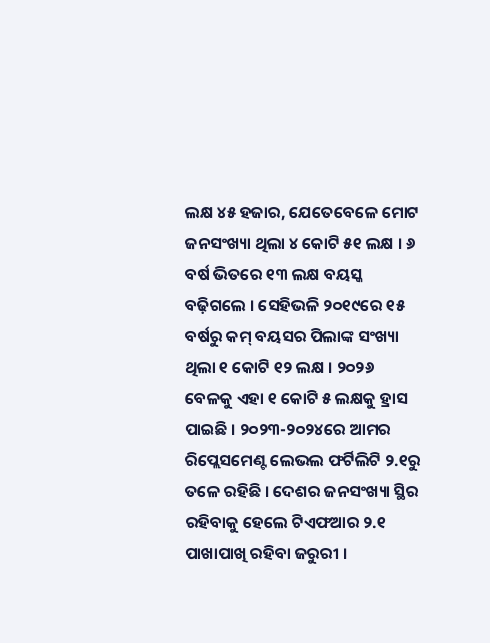ଲକ୍ଷ ୪୫ ହଜାର, ଯେତେବେଳେ ମୋଟ ଜନସଂଖ୍ୟା ଥିଲା ୪ କୋଟି ୫୧ ଲକ୍ଷ । ୬ ବର୍ଷ ଭିତରେ ୧୩ ଲକ୍ଷ ବୟସ୍କ ବଢ଼ିଗଲେ । ସେହିଭଳି ୨୦୧୯ରେ ୧୫ ବର୍ଷରୁ କମ୍ ବୟସର ପିଲାଙ୍କ ସଂଖ୍ୟା ଥିଲା ୧ କୋଟି ୧୨ ଲକ୍ଷ । ୨୦୨୬ ବେଳକୁ ଏହା ୧ କୋଟି ୫ ଲକ୍ଷକୁ ହ୍ରାସ ପାଇଛି । ୨୦୨୩-୨୦୨୪ରେ ଆମର ରିପ୍ଲେସମେଣ୍ଟ ଲେଭଲ ଫର୍ଟିଲିଟି ୨.୧ରୁ ତଳେ ରହିଛି । ଦେଶର ଜନସଂଖ୍ୟା ସ୍ଥିର ରହିବାକୁ ହେଲେ ଟିଏଫଆର ୨.୧ ପାଖାପାଖି ରହିବା ଜରୁରୀ ।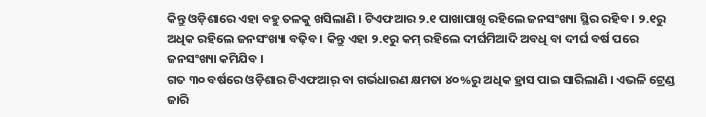କିନ୍ତୁ ଓଡ଼ିଶାରେ ଏହା ବହୁ ତଳକୁ ଖସିଲାଣି । ଟିଏଫଆର ୨.୧ ପାଖାପାଖି ରହିଲେ ଜନସଂଖ୍ୟା ସ୍ଥିର ରହିବ । ୨.୧ରୁ ଅଧିକ ରହିଲେ ଜନସଂଖ୍ୟା ବଢ଼ିବ । କିନ୍ତୁ ଏହା ୨.୧ରୁ କମ୍ ରହିଲେ ଦୀର୍ଘମିଆଦି ଅବଧି ବା ଦୀର୍ଘ ବର୍ଷ ପରେ ଜନସଂଖ୍ୟା କମିଯିବ ।
ଗତ ୩୦ ବର୍ଷରେ ଓଡ଼ିଶାର ଟିଏଫଆର୍ ବା ଗର୍ଭଧାରଣ କ୍ଷମତା ୪୦%ରୁ ଅଧିକ ହ୍ରାସ ପାଇ ସାରିଲାଣି । ଏଭଳି ଟ୍ରେଣ୍ଡ ଜାରି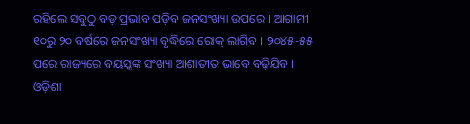ରହିଲେ ସବୁଠୁ ବଡ଼ ପ୍ରଭାବ ପଡ଼ିବ ଜନସଂଖ୍ୟା ଉପରେ । ଆଗାମୀ ୧୦ରୁ ୨୦ ବର୍ଷରେ ଜନସଂଖ୍ୟା ବୃଦ୍ଧିରେ ରୋକ୍ ଲାଗିବ । ୨୦୪୫-୫୫ ପରେ ରାଜ୍ୟରେ ବୟସ୍କଙ୍କ ସଂଖ୍ୟା ଆଶାତୀତ ଭାବେ ବଢ଼ିଯିବ । ଓଡ଼ିଶା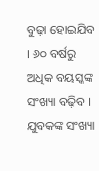ବୁଢ଼ା ହୋଇଯିବ । ୬୦ ବର୍ଷରୁ ଅଧିକ ବୟସ୍କଙ୍କ ସଂଖ୍ୟା ବଢ଼ିବ । ଯୁବକଙ୍କ ସଂଖ୍ୟା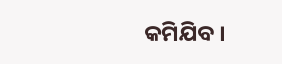କମିଯିବ ।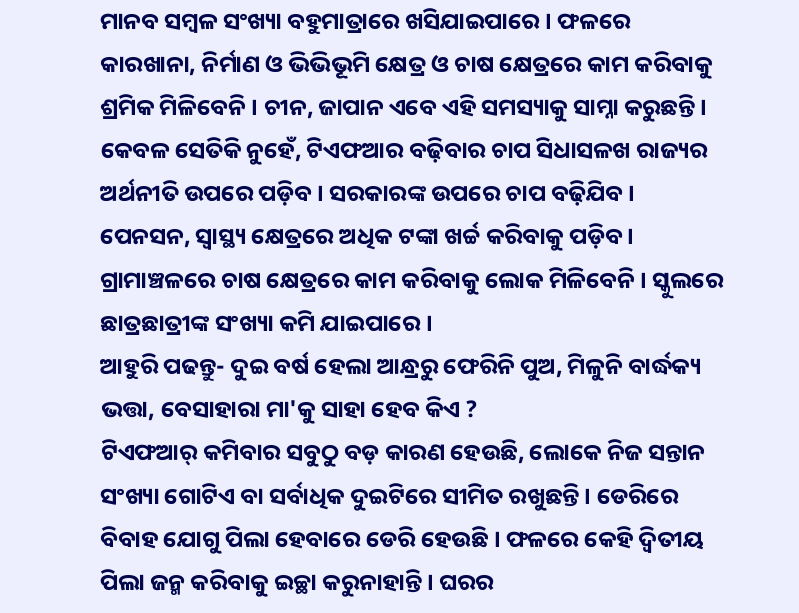ମାନବ ସମ୍ବଳ ସଂଖ୍ୟା ବହୁମାତ୍ରାରେ ଖସିଯାଇପାରେ । ଫଳରେ କାରଖାନା, ନିର୍ମାଣ ଓ ଭିଭିଭୂମି କ୍ଷେତ୍ର ଓ ଚାଷ କ୍ଷେତ୍ରରେ କାମ କରିବାକୁ ଶ୍ରମିକ ମିଳିବେନି । ଚୀନ, ଜାପାନ ଏବେ ଏହି ସମସ୍ୟାକୁ ସାମ୍ନା କରୁଛନ୍ତି । କେବଳ ସେତିକି ନୁହେଁ, ଟିଏଫଆର ବଢ଼ିବାର ଚାପ ସିଧାସଳଖ ରାଜ୍ୟର ଅର୍ଥନୀତି ଉପରେ ପଡ଼ିବ । ସରକାରଙ୍କ ଉପରେ ଚାପ ବଢ଼ିଯିବ । ପେନସନ, ସ୍ୱାସ୍ଥ୍ୟ କ୍ଷେତ୍ରରେ ଅଧିକ ଟଙ୍କା ଖର୍ଚ୍ଚ କରିବାକୁ ପଡ଼ିବ । ଗ୍ରାମାଞ୍ଚଳରେ ଚାଷ କ୍ଷେତ୍ରରେ କାମ କରିବାକୁ ଲୋକ ମିଳିବେନି । ସ୍କୁଲରେ ଛାତ୍ରଛାତ୍ରୀଙ୍କ ସଂଖ୍ୟା କମି ଯାଇପାରେ ।
ଆହୁରି ପଢନ୍ତୁ- ଦୁଇ ବର୍ଷ ହେଲା ଆନ୍ଧ୍ରରୁ ଫେରିନି ପୁଅ, ମିଳୁନି ବାର୍ଦ୍ଧକ୍ୟ ଭତ୍ତା, ବେସାହାରା ମା'କୁ ସାହା ହେବ କିଏ ?
ଟିଏଫଆର୍ କମିବାର ସବୁଠୁ ବଡ଼ କାରଣ ହେଉଛି, ଲୋକେ ନିଜ ସନ୍ତାନ ସଂଖ୍ୟା ଗୋଟିଏ ବା ସର୍ବାଧିକ ଦୁଇଟିରେ ସୀମିତ ରଖୁଛନ୍ତି । ଡେରିରେ ବିବାହ ଯୋଗୁ ପିଲା ହେବାରେ ଡେରି ହେଉଛି । ଫଳରେ କେହି ଦ୍ୱିତୀୟ ପିଲା ଜନ୍ମ କରିବାକୁ ଇଚ୍ଛା କରୁନାହାନ୍ତି । ଘରର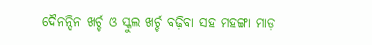ଦୈନନ୍ଦିନ ଖର୍ଚ୍ଚ ଓ ସ୍କୁଲ ଖର୍ଚ୍ଚ ବଢ଼ିବା ସହ ମହଙ୍ଗା ମାଡ଼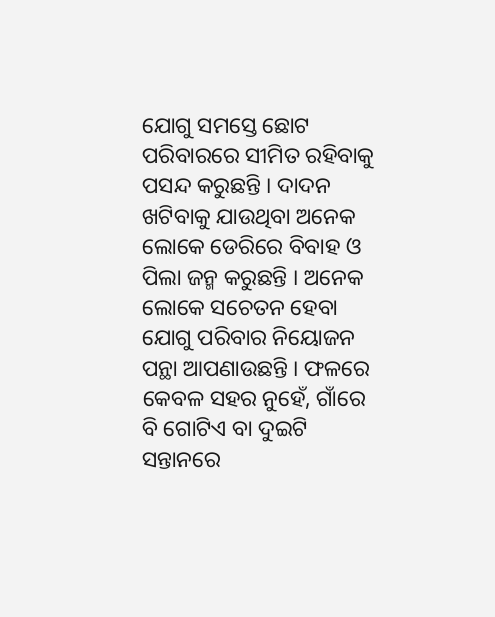ଯୋଗୁ ସମସ୍ତେ ଛୋଟ ପରିବାରରେ ସୀମିତ ରହିବାକୁ ପସନ୍ଦ କରୁଛନ୍ତି । ଦାଦନ ଖଟିବାକୁ ଯାଉଥିବା ଅନେକ ଲୋକେ ଡେରିରେ ବିବାହ ଓ ପିଲା ଜନ୍ମ କରୁଛନ୍ତି । ଅନେକ ଲୋକେ ସଚେତନ ହେବା ଯୋଗୁ ପରିବାର ନିୟୋଜନ ପନ୍ଥା ଆପଣାଉଛନ୍ତି । ଫଳରେ କେବଳ ସହର ନୁହେଁ, ଗାଁରେ ବି ଗୋଟିଏ ବା ଦୁଇଟି ସନ୍ତାନରେ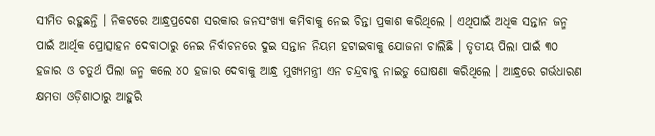ସୀମିତ ରହୁଛନ୍ତି । ନିକଟରେ ଆନ୍ଧ୍ରପ୍ରଦେଶ ସରକାର ଜନସଂଖ୍ୟା କମିବାକୁ ନେଇ ଚିନ୍ତା ପ୍ରକାଶ କରିଥିଲେ । ଏଥିପାଇଁ ଅଧିକ ସନ୍ତାନ ଜନ୍ମ ପାଇଁ ଆର୍ଥିକ ପ୍ରୋତ୍ସାହନ ଦେବାଠାରୁ ନେଇ ନିର୍ବାଚନରେ ଦୁଇ ସନ୍ତାନ ନିୟମ ହଟାଇବାକୁ ଯୋଜନା ଚାଲିଛି । ତୃତୀୟ ପିଲା ପାଇଁ ୩୦ ହଜାର ଓ ଚତୁର୍ଥ ପିଲା ଜନ୍ମ କଲେ ୪୦ ହଜାର ଦେବାକୁ ଆନ୍ଧ୍ର ମୁଖ୍ୟମନ୍ତ୍ରୀ ଏନ ଚନ୍ଦ୍ରବାବୁ ନାଇଡୁ ଘୋଷଣା କରିଥିଲେ । ଆନ୍ଧ୍ରରେ ଗର୍ଭଧାରଣ କ୍ଷମତା ଓଡ଼ିଶାଠାରୁ ଆହୁରି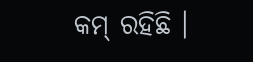କମ୍ ରହିଛି ।